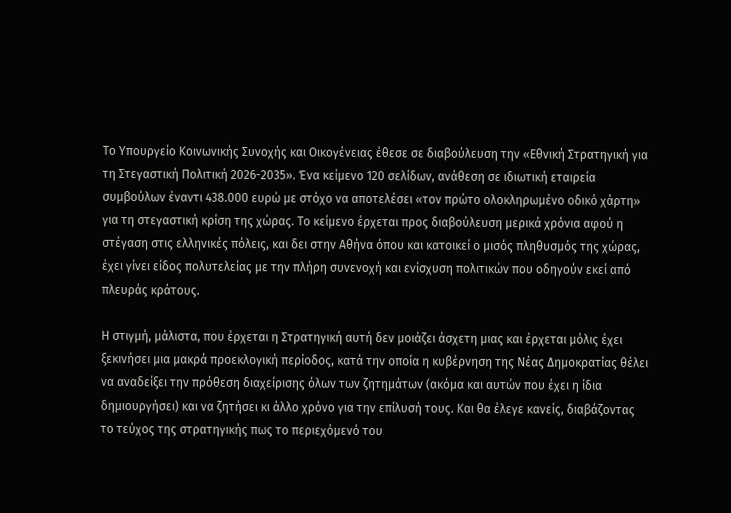Το Υπουργείο Κοινωνικής Συνοχής και Οικογένειας έθεσε σε διαβούλευση την «Εθνική Στρατηγική για τη Στεγαστική Πολιτική 2026-2035». Ένα κείμενο 120 σελίδων, ανάθεση σε ιδιωτική εταιρεία συμβούλων έναντι 438.000 ευρώ με στόχο να αποτελέσει «τον πρώτο ολοκληρωμένο οδικό χάρτη» για τη στεγαστική κρίση της χώρας. Το κείμενο έρχεται προς διαβούλευση μερικά χρόνια αφού η στέγαση στις ελληνικές πόλεις, και δει στην Αθήνα όπου και κατοικεί ο μισός πληθυσμός της χώρας, έχει γίνει είδος πολυτελείας με την πλήρη συνενοχή και ενίσχυση πολιτικών που οδηγούν εκεί από πλευράς κράτους.

Η στιγμή, μάλιστα, που έρχεται η Στρατηγική αυτή δεν μοιάζει άσχετη μιας και έρχεται μόλις έχει ξεκινήσει μια μακρά προεκλογική περίοδος, κατά την οποία η κυβέρνηση της Νέας Δημοκρατίας θέλει να αναδείξει την πρόθεση διαχείρισης όλων των ζητημάτων (ακόμα και αυτών που έχει η ίδια δημιουργήσει) και να ζητήσει κι άλλο χρόνο για την επίλυσή τους. Και θα έλεγε κανείς, διαβάζοντας το τεύχος της στρατηγικής πως το περιεχόμενό του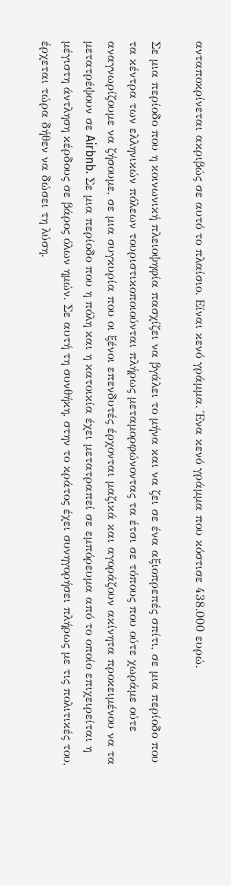ανταποκρίνεται ακριβώς σε αυτό το πλαίσιο. Είναι κενό γράμμα. Ένα κενό γράμμα που κόστισε 438.000 ευρώ.

Σε μια περίοδο που η κοινωνική πλειοψηφία πασχίζει να βγάλει το μήνα και να ζει σε ένα αξιοπρεπές σπίτι, σε μια περίοδο που τα κέντρα των ελληνικών πόλεων τουριστικοποιούνται πλήρως μεταμορφώνοντας τα έτσι σε τόπους που ούτε χωράμε ούτε αναγνωρίζουμε να ζήσουμε, σε μια συγκυρία που οι ξένοι επενδυτές έρχονται μαζικά και αγοράζουν ακίνητα προκειμένου να τα μετατρέψουν σε Airbnb. Σε μια περίοδο που η πόλη και η κατοικία έχει μετατραπεί σε εμπόρευμα από το οποίο επιχειρείται η μέγιστη άντληση κέρδους σε βάρος όλων ημών. Σε αυτή τη συνθήκη, στην το κράτος έχει συνηγορήσει πλήρως με τις πολιτικές του, έρχεται τώρα δήθεν να δώσει τη λύση.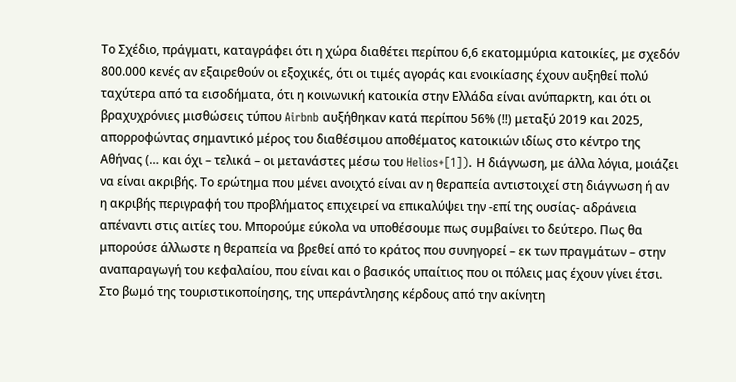Το Σχέδιο, πράγματι, καταγράφει ότι η χώρα διαθέτει περίπου 6,6 εκατομμύρια κατοικίες, με σχεδόν 800.000 κενές αν εξαιρεθούν οι εξοχικές, ότι οι τιμές αγοράς και ενοικίασης έχουν αυξηθεί πολύ ταχύτερα από τα εισοδήματα, ότι η κοινωνική κατοικία στην Ελλάδα είναι ανύπαρκτη, και ότι οι βραχυχρόνιες μισθώσεις τύπου Airbnb αυξήθηκαν κατά περίπου 56% (!!) μεταξύ 2019 και 2025, απορροφώντας σημαντικό μέρος του διαθέσιμου αποθέματος κατοικιών ιδίως στο κέντρο της Αθήνας (… και όχι – τελικά – οι μετανάστες μέσω του Helios+[1]). Η διάγνωση, με άλλα λόγια, μοιάζει να είναι ακριβής. Το ερώτημα που μένει ανοιχτό είναι αν η θεραπεία αντιστοιχεί στη διάγνωση ή αν η ακριβής περιγραφή του προβλήματος επιχειρεί να επικαλύψει την -επί της ουσίας- αδράνεια απέναντι στις αιτίες του. Μπορούμε εύκολα να υποθέσουμε πως συμβαίνει το δεύτερο. Πως θα μπορούσε άλλωστε η θεραπεία να βρεθεί από το κράτος που συνηγορεί – εκ των πραγμάτων – στην αναπαραγωγή του κεφαλαίου, που είναι και ο βασικός υπαίτιος που οι πόλεις μας έχουν γίνει έτσι. Στο βωμό της τουριστικοποίησης, της υπεράντλησης κέρδους από την ακίνητη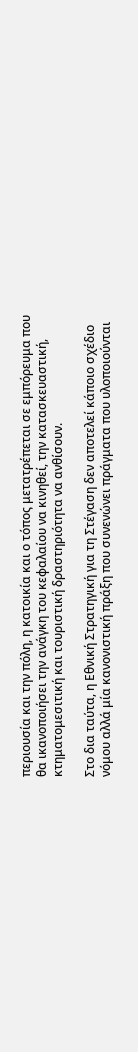περιουσία και την πόλη, η κατοικία και ο τόπος μετατρέπεται σε εμπόρευμα που θα ικανοποιήσει την ανάγκη του κεφαλαίου να κινηθεί, την κατασκευαστική, κτηματομεσιτική και τουριστική δραστηριότητα να ανθίσουν.

Στο δια ταύτα, η Εθνική Στρατηγική για τη Στέγαση δεν αποτελεί κάποιο σχέδιο νόμου αλλά μία κανονιστική πράξη που συνενώνει πράγματα που υλοποιούνται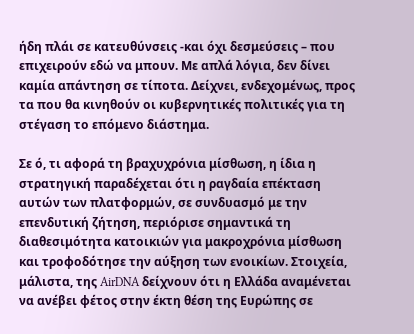ήδη πλάι σε κατευθύνσεις -και όχι δεσμεύσεις – που επιχειρούν εδώ να μπουν. Με απλά λόγια, δεν δίνει καμία απάντηση σε τίποτα. Δείχνει, ενδεχομένως, προς τα που θα κινηθούν οι κυβερνητικές πολιτικές για τη στέγαση το επόμενο διάστημα.

Σε ό, τι αφορά τη βραχυχρόνια μίσθωση, η ίδια η στρατηγική παραδέχεται ότι η ραγδαία επέκταση αυτών των πλατφορμών, σε συνδυασμό με την επενδυτική ζήτηση, περιόρισε σημαντικά τη διαθεσιμότητα κατοικιών για μακροχρόνια μίσθωση και τροφοδότησε την αύξηση των ενοικίων. Στοιχεία, μάλιστα, της AirDNA δείχνουν ότι η Ελλάδα αναμένεται να ανέβει φέτος στην έκτη θέση της Ευρώπης σε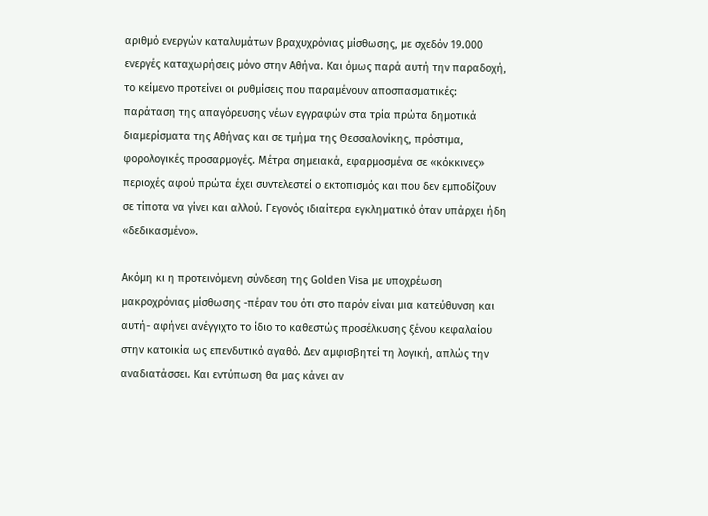αριθμό ενεργών καταλυμάτων βραχυχρόνιας μίσθωσης, με σχεδόν 19.000 ενεργές καταχωρήσεις μόνο στην Αθήνα. Και όμως παρά αυτή την παραδοχή, το κείμενο προτείνει οι ρυθμίσεις που παραμένουν αποσπασματικές: παράταση της απαγόρευσης νέων εγγραφών στα τρία πρώτα δημοτικά διαμερίσματα της Αθήνας και σε τμήμα της Θεσσαλονίκης, πρόστιμα, φορολογικές προσαρμογές. Μέτρα σημειακά, εφαρμοσμένα σε «κόκκινες» περιοχές αφού πρώτα έχει συντελεστεί ο εκτοπισμός και που δεν εμποδίζουν σε τίποτα να γίνει και αλλού. Γεγονός ιδιαίτερα εγκληματικό όταν υπάρχει ήδη «δεδικασμένο».

Ακόμη κι η προτεινόμενη σύνδεση της Golden Visa με υποχρέωση μακροχρόνιας μίσθωσης -πέραν του ότι στο παρόν είναι μια κατεύθυνση και αυτή- αφήνει ανέγγιχτο το ίδιο το καθεστώς προσέλκυσης ξένου κεφαλαίου στην κατοικία ως επενδυτικό αγαθό. Δεν αμφισβητεί τη λογική, απλώς την αναδιατάσσει. Και εντύπωση θα μας κάνει αν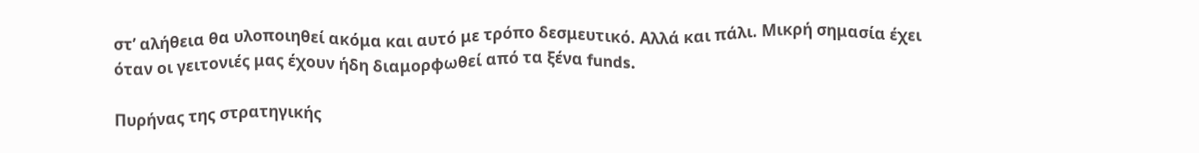στ’ αλήθεια θα υλοποιηθεί ακόμα και αυτό με τρόπο δεσμευτικό. Αλλά και πάλι. Μικρή σημασία έχει όταν οι γειτονιές μας έχουν ήδη διαμορφωθεί από τα ξένα funds.

Πυρήνας της στρατηγικής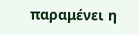παραμένει η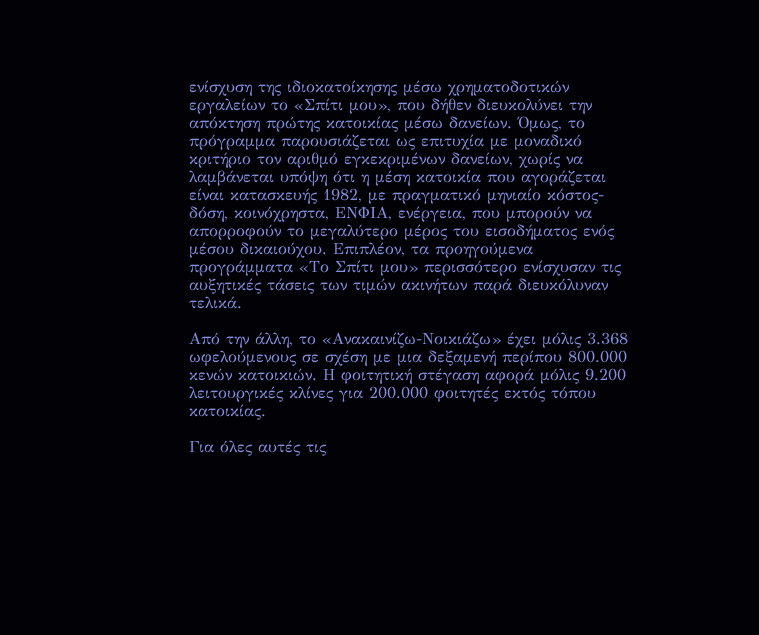ενίσχυση της ιδιοκατοίκησης μέσω χρηματοδοτικών εργαλείων το «Σπίτι μου», που δήθεν διευκολύνει την απόκτηση πρώτης κατοικίας μέσω δανείων. Όμως, το πρόγραμμα παρουσιάζεται ως επιτυχία με μοναδικό κριτήριο τον αριθμό εγκεκριμένων δανείων, χωρίς να λαμβάνεται υπόψη ότι η μέση κατοικία που αγοράζεται είναι κατασκευής 1982, με πραγματικό μηνιαίο κόστος-δόση, κοινόχρηστα, ΕΝΦΙΑ, ενέργεια, που μπορούν να απορροφούν το μεγαλύτερο μέρος του εισοδήματος ενός μέσου δικαιούχου. Επιπλέον, τα προηγούμενα προγράμματα «Το Σπίτι μου» περισσότερο ενίσχυσαν τις αυξητικές τάσεις των τιμών ακινήτων παρά διευκόλυναν τελικά.

Από την άλλη, το «Ανακαινίζω-Νοικιάζω» έχει μόλις 3.368 ωφελούμενους σε σχέση με μια δεξαμενή περίπου 800.000 κενών κατοικιών. Η φοιτητική στέγαση αφορά μόλις 9.200 λειτουργικές κλίνες για 200.000 φοιτητές εκτός τόπου κατοικίας.

Για όλες αυτές τις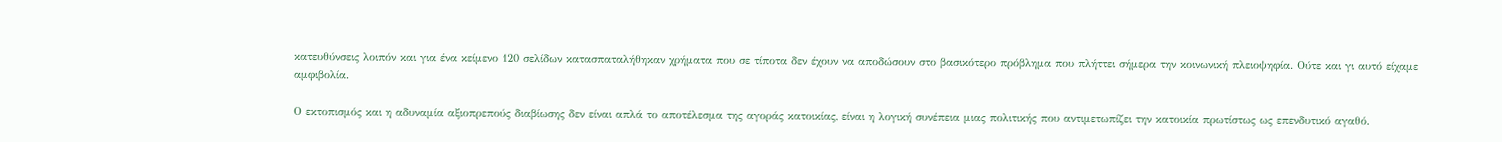κατευθύνσεις λοιπόν και για ένα κείμενο 120 σελίδων κατασπαταλήθηκαν χρήματα που σε τίποτα δεν έχουν να αποδώσουν στο βασικότερο πρόβλημα που πλήττει σήμερα την κοινωνική πλειοψηφία. Ούτε και γι αυτό είχαμε αμφιβολία.

Ο εκτοπισμός και η αδυναμία αξιοπρεπούς διαβίωσης δεν είναι απλά το αποτέλεσμα της αγοράς κατοικίας, είναι η λογική συνέπεια μιας πολιτικής που αντιμετωπίζει την κατοικία πρωτίστως ως επενδυτικό αγαθό.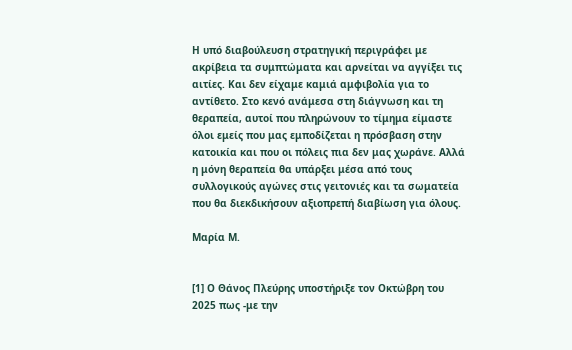Η υπό διαβούλευση στρατηγική περιγράφει με ακρίβεια τα συμπτώματα και αρνείται να αγγίξει τις αιτίες. Και δεν είχαμε καμιά αμφιβολία για το αντίθετο. Στο κενό ανάμεσα στη διάγνωση και τη θεραπεία, αυτοί που πληρώνουν το τίμημα είμαστε όλοι εμείς που μας εμποδίζεται η πρόσβαση στην κατοικία και που οι πόλεις πια δεν μας χωράνε. Αλλά η μόνη θεραπεία θα υπάρξει μέσα από τους συλλογικούς αγώνες στις γειτονιές και τα σωματεία που θα διεκδικήσουν αξιοπρεπή διαβίωση για όλους.

Μαρία Μ.


[1] Ο Θάνος Πλεύρης υποστήριξε τον Οκτώβρη του 2025 πως -με την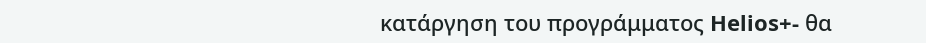κατάργηση του προγράμματος Helios+- θα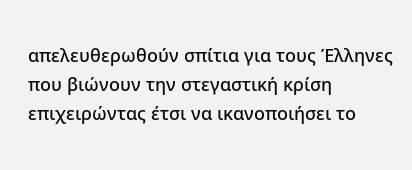απελευθερωθούν σπίτια για τους Έλληνες που βιώνουν την στεγαστική κρίση επιχειρώντας έτσι να ικανοποιήσει το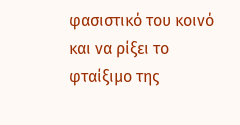φασιστικό του κοινό και να ρίξει το φταίξιμο της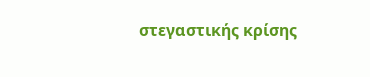στεγαστικής κρίσης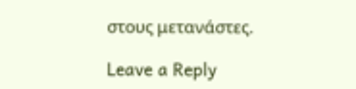στους μετανάστες.

Leave a Reply